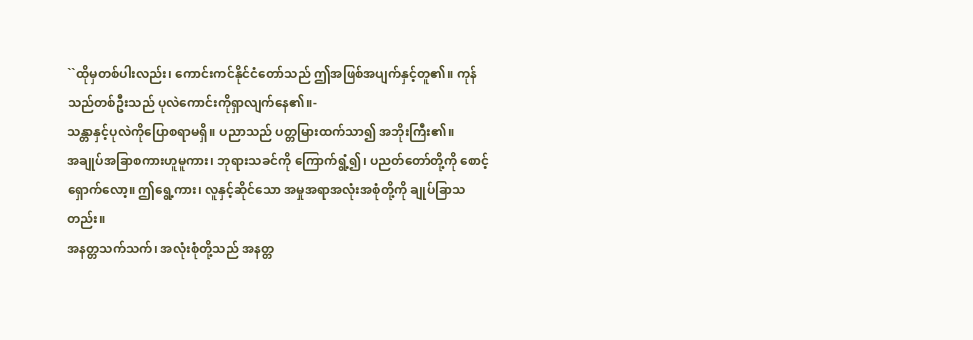``ထိုမှတစ်ပါးလည်း၊ ကောင်းကင်နိုင်ငံတော်သည် ဤအဖြစ်အပျက်နှင့်တူ၏။ ကုန်သည်တစ်ဦးသည် ပုလဲကောင်းကိုရှာလျက်နေ၏။-
သန္တာနှင့်ပုလဲကိုပြောစရာမရှိ။ ပညာသည် ပတ္တမြားထက်သာ၍ အဘိုးကြီး၏။
အချုပ်အခြာစကားဟူမူကား၊ ဘုရားသခင်ကို ကြောက်ရွံ့၍၊ ပညတ်တော်တို့ကို စောင့်ရှောက်လော့။ ဤရွေ့ကား၊ လူနှင့်ဆိုင်သော အမှုအရာအလုံးအစုံတို့ကို ချုပ်ခြာသတည်း။
အနတ္တသက်သက်၊ အလုံးစုံတို့သည် အနတ္တ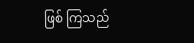ဖြစ် ကြသည်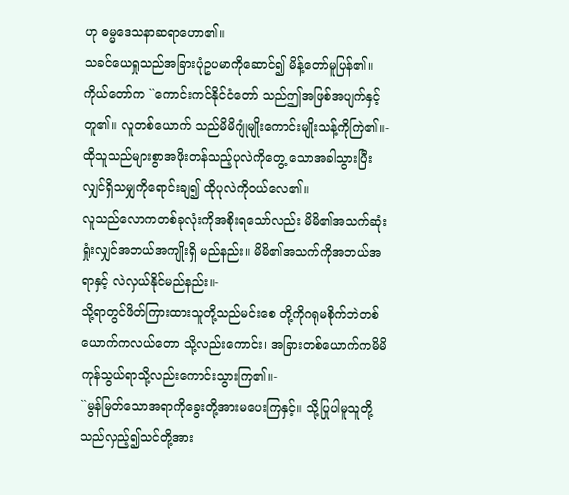ဟု ဓမ္မဒေသနာဆရာဟော၏။
သခင်ယေရှုသည်အခြားပုံဥပမာကိုဆောင်၍ မိန့်တော်မူပြန်၏။ ကိုယ်တော်က ``ကောင်းကင်နိုင်ငံတော် သည်ဤအဖြစ်အပျက်နှင့်တူ၏။ လူတစ်ယောက် သည်မိမိဂျုံမျိုးကောင်းမျိုးသန့်ကိုကြဲ၏။-
ထိုသူသည်များစွာအဖိုးတန်သည့်ပုလဲကိုတွေ့ သောအခါသွားပြီးလျှင်ရှိသမျှကိုရောင်းချ၍ ထိုပုလဲကိုဝယ်လေ၏။
လူသည်လောကတစ်ခုလုံးကိုအစိုးရသော်လည်း မိမိ၏အသက်ဆုံးရှုံးလျှင်အဘယ်အကျိုးရှိ မည်နည်း။ မိမိ၏အသက်ကိုအဘယ်အရာနှင့် လဲလှယ်နိုင်မည်နည်း။-
သို့ရာတွင်ဖိတ်ကြားထားသူတို့သည်မင်းစေ တို့ကိုဂရုမစိုက်ဘဲတစ်ယောက်ကလယ်တော သို့လည်းကောင်း၊ အခြားတစ်ယောက်ကမိမိ ကုန်သွယ်ရာသို့လည်းကောင်းသွားကြ၏။-
``မွန်မြတ်သောအရာကိုခွေးတို့အားမပေးကြနှင့်။ သို့ပြုပါမူသူတို့သည်လှည့်၍သင်တို့အား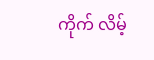ကိုက် လိမ့်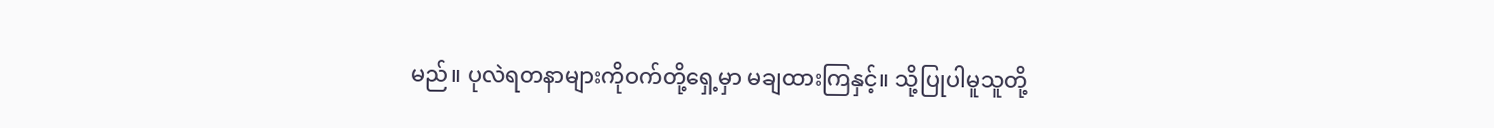မည်။ ပုလဲရတနာများကိုဝက်တို့ရှေ့မှာ မချထားကြနှင့်။ သို့ပြုပါမူသူတို့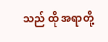သည် ထို အရာတို့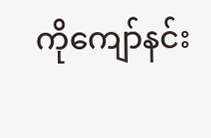ကိုကျော်နင်း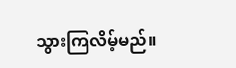သွားကြလိမ့်မည်။